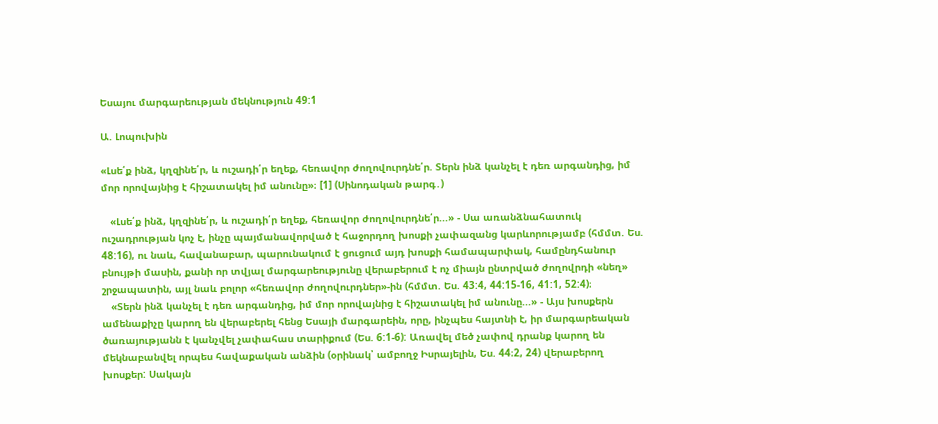Եսայու մարգարեության մեկնություն 49:1

Ա. Լոպուխին

«Լսե՛ք ինձ, կղզինե՛ր, և ուշադի՛ր եղեք, հեռավոր ժողովուրդնե՛ր. Տերն ինձ կանչել է դեռ արգանդից, իմ մոր որովայնից է հիշատակել իմ անունը»։ [1] (Սինոդական թարգ․)

   «Լսե՛ք ինձ, կղզինե՛ր, և ուշադի՛ր եղեք, հեռավոր ժողովուրդնե՛ր...» - Սա առանձնահատուկ ուշադրության կոչ է, ինչը պայմանավորված է հաջորդող խոսքի չափազանց կարևորությամբ (հմմտ. Ես. 48:16), ու նաև, հավանաբար, պարունակում է ցուցում այդ խոսքի համապարփակ, համընդհանուր բնույթի մասին, քանի որ տվյալ մարգարեությունը վերաբերում է ոչ միայն ընտրված ժողովրդի «նեղ» շրջապատին, այլ նաև բոլոր «հեռավոր ժողովուրդներ»-ին (հմմտ. Ես. 43:4, 44:15-16, 41:1, 52:4)։
   «Տերն ինձ կանչել է դեռ արգանդից, իմ մոր որովայնից է հիշատակել իմ անունը...» - Այս խոսքերն ամենաքիչը կարող են վերաբերել հենց Եսայի մարգարեին, որը, ինչպես հայտնի է, իր մարգարեական ծառայությանն է կանչվել չափահաս տարիքում (Ես. 6:1-6): Առավել մեծ չափով դրանք կարող են մեկնաբանվել որպես հավաքական անձին (օրինակ՝ ամբողջ Իսրայելին, Ես. 44։2, 24) վերաբերող խոսքեր: Սակայն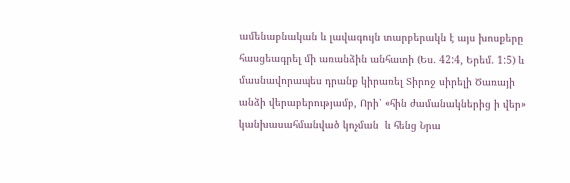ամենաբնական և լավագույն տարբերակն է այս խոսքերը հասցեագրել մի առանձին անհատի (Ես. 42:4, Երեմ. 1:5) և մասնավորապես դրանք կիրառել Տիրոջ սիրելի Ծառայի անձի վերաբերությամբ, Որի՝ «հին ժամանակներից ի վեր» կանխասահմանված կոչման  և հենց Նրա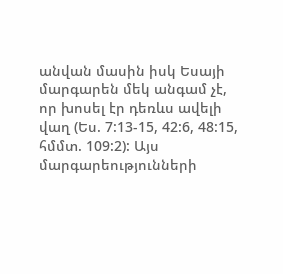անվան մասին իսկ Եսայի մարգարեն մեկ անգամ չէ, որ խոսել էր դեռևս ավելի վաղ (Ես. 7:13-15, 42:6, 48:15, հմմտ. 109:2): Այս մարգարեությունների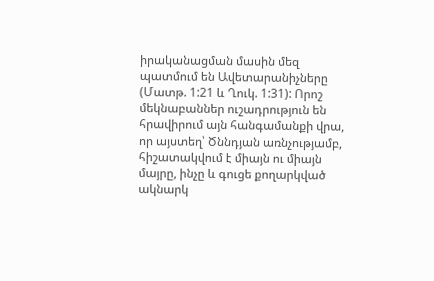իրականացման մասին մեզ պատմում են Ավետարանիչները (Մատթ. 1:21 և Ղուկ. 1:31): Որոշ մեկնաբաններ ուշադրություն են հրավիրում այն հանգամանքի վրա, որ այստեղ՝ Ծննդյան առնչությամբ, հիշատակվում է միայն ու միայն մայրը, ինչը և գուցե քողարկված ակնարկ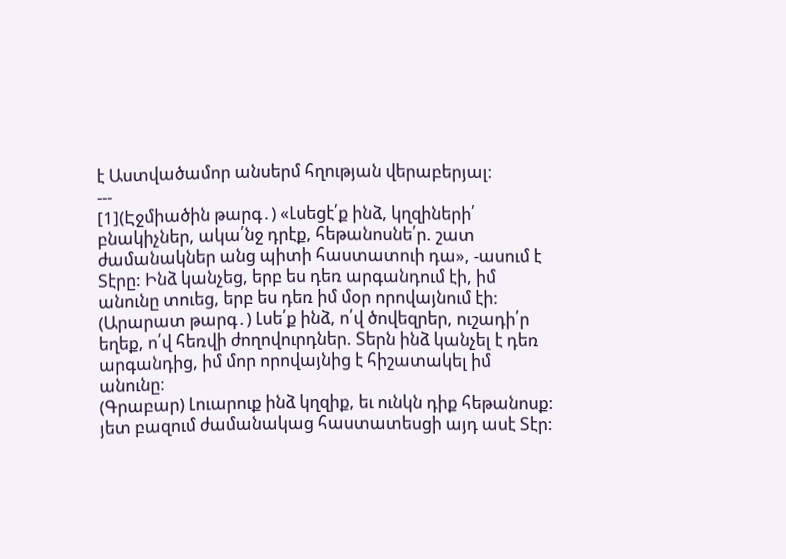է Աստվածամոր անսերմ հղության վերաբերյալ։
---
[1](Էջմիածին թարգ․) «Լսեցէ՛ք ինձ, կղզիների՛ բնակիչներ, ակա՛նջ դրէք, հեթանոսնե՛ր. շատ ժամանակներ անց պիտի հաստատուի դա», -ասում է Տէրը: Ինձ կանչեց, երբ ես դեռ արգանդում էի, իմ անունը տուեց, երբ ես դեռ իմ մօր որովայնում էի:
(Արարատ թարգ․) Լսե՛ք ինձ, ո՛վ ծովեզրեր, ուշադի՛ր եղեք, ո՛վ հեռվի ժողովուրդներ. Տերն ինձ կանչել է դեռ արգանդից, իմ մոր որովայնից է հիշատակել իմ անունը։
(Գրաբար) Լուարուք ինձ կղզիք, եւ ունկն դիք հեթանոսք: յետ բազում ժամանակաց հաստատեսցի այդ ասէ Տէր: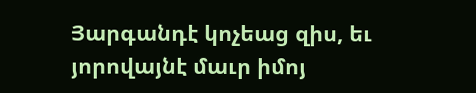Յարգանդէ կոչեաց զիս, եւ յորովայնէ մաւր իմոյ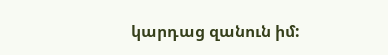կարդաց զանուն իմ: